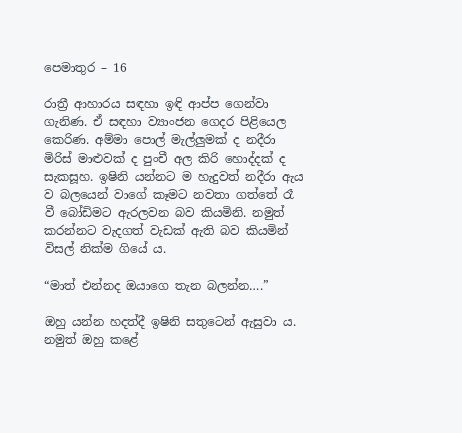පෙමාතුර – 16

රාත්‍රී ආහාරය සඳහා ඉඳි ආප්ප ගෙන්වා ගැනිණ. ඒ සඳහා ව්‍යාංජන ගෙදර පිළියෙල කෙරිණ. අම්මා පොල් මැල්ලුමක් ද නදීරා මිරිස් මාළුවක් ද පුංචී අල කිරි හොද්දක් ද සැකසූහ. ඉෂිනි යන්නට ම හැදුවත් නදීරා ඇය ව බලයෙන් වාගේ කෑමට නවතා ගත්තේ රෑ වී බෝඩිමට ඇරලවන බව කියමිනි. නමුත් කරන්නට වැදගත් වැඩක් ඇති බව කියමින් විසල් නික්ම ගියේ ය.

“මාත් එන්නද ඔයාගෙ තැන බලන්න….”

ඔහු යන්න හදත්දී ඉෂිනි සතුටෙන් ඇසුවා ය. නමුත් ඔහු කළේ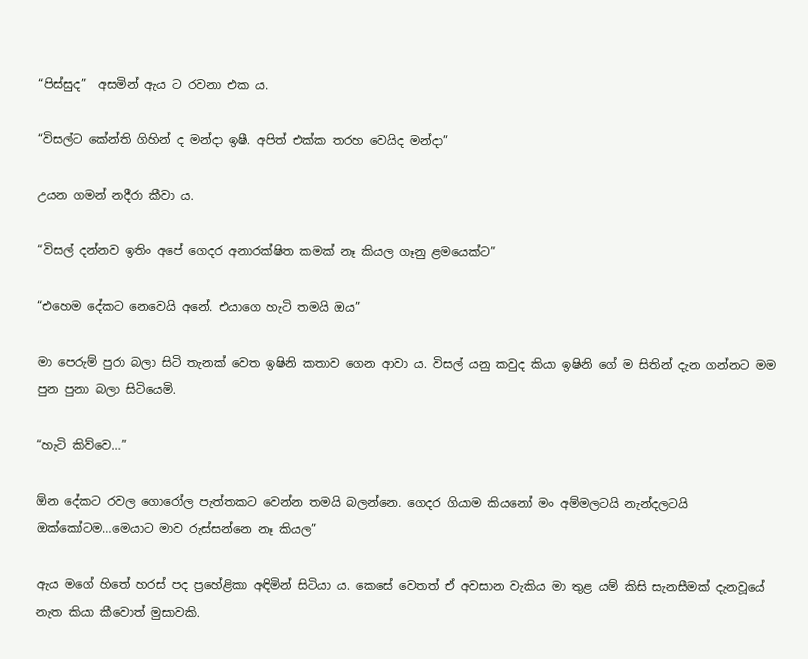“පිස්සුද”  අසමින් ඇය ට රවනා එක ය.

“විසල්ට කේන්ති ගිහින් ද මන්දා ඉෂී. අපිත් එක්ක තරහ වෙයිද මන්දා”

උයන ගමන් නදීරා කීවා ය.

“විසල් දන්නව ඉතිං අපේ ගෙදර අනාරක්ෂිත කමක් නෑ කියල ගෑනු ළමයෙක්ට”

“එහෙම දේකට නෙවෙයි අනේ. එයාගෙ හැටි තමයි ඔය”

මා පෙරුම් පුරා බලා සිටි තැනක් වෙත ඉෂිනි කතාව ගෙන ආවා ය. විසල් යනු කවුද කියා ඉෂිනි ගේ ම සිතින් දැන ගන්නට මම පුන පුනා බලා සිටියෙමි.

“හැටි කිව්වෙ…”

ඕන දේකට රවල ගොරෝල පැත්තකට වෙන්න තමයි බලන්නෙ. ගෙදර ගියාම කියනෝ මං අම්මලටයි නැන්දලටයි ඔක්කෝටම…මෙයාට මාව රුස්සන්නෙ නෑ කියල”

ඇය මගේ හිතේ හරස් පද ප්‍රහේළිකා අඳිමින් සිටියා ය. කෙසේ වෙතත් ඒ අවසාන වැකිය මා තුළ යම් කිසි සැනසීමක් දැනවූයේ නැත කියා කීවොත් මුසාවකි.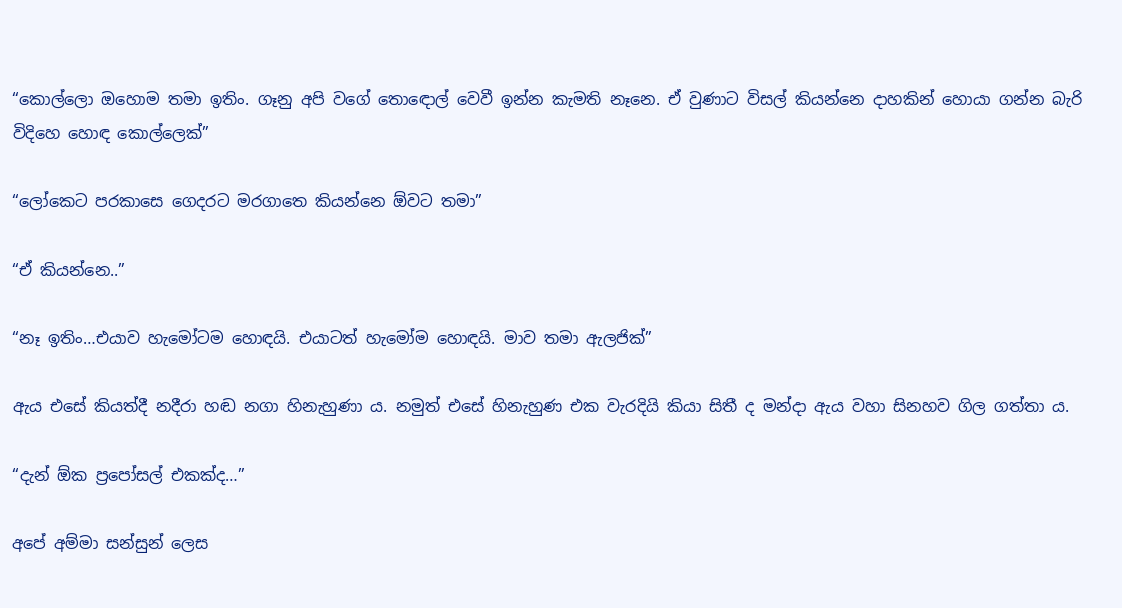“කොල්ලො ඔහොම තමා ඉතිං. ගෑනු අපි වගේ තොඳොල් වෙවී ඉන්න කැමති නෑනෙ. ඒ වුණාට විසල් කියන්නෙ දාහකින් හොයා ගන්න බැරි විදිහෙ හොඳ කොල්ලෙක්”

“ලෝකෙට පරකාසෙ ගෙදරට මරගාතෙ කියන්නෙ ඕවට තමා”

“ඒ කියන්නෙ..”

“නෑ ඉතිං…එයාව හැමෝටම හොඳයි. එයාටත් හැමෝම හොඳයි. මාව තමා ඇලජික්”

ඇය එසේ කියත්දී නදීරා හඬ නගා හිනැහුණා ය. නමුත් එසේ හිනැහුණ එක වැරදියි කියා සිතී ද මන්දා ඇය වහා සිනහව ගිල ගත්තා ය.

“දැන් ඕක ප්‍රපෝසල් එකක්ද…”

අපේ අම්මා සන්සුන් ලෙස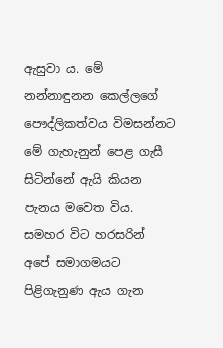ඇසුවා ය. මේ නන්නාඳුනන කෙල්ලගේ පෞද්ලිකත්වය විමසන්නට මේ ගැහැනුන් පෙළ ගැසී සිටින්නේ ඇයි කියන පැනය මවෙත විය. සමහර විට හරසරින් අපේ සමාගමයට පිළිගැනුණ ඇය ගැන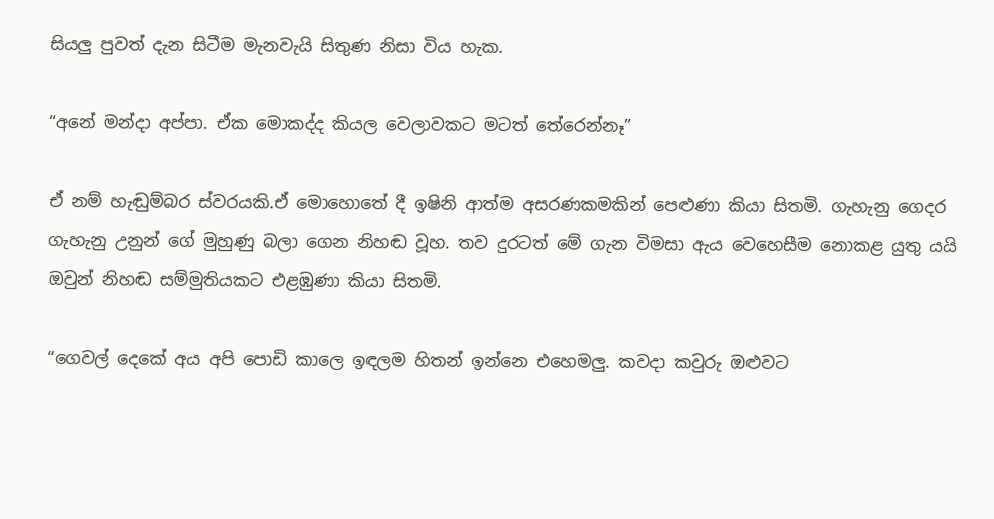සියලු පුවත් දැන සිටීම මැනවැයි සිතුණ නිසා විය හැක.

“අනේ මන්දා අප්පා. ඒක මොකද්ද කියල වෙලාවකට මටත් තේරෙන්නෑ”

ඒ නම් හැඬුම්බර ස්වරයකි.ඒ මොහොතේ දී ඉෂිනි ආත්ම අසරණකමකින් පෙළුණා කියා සිතමි. ගැහැනු ගෙදර ගැහැනු උනුන් ගේ මුහුණු බලා ගෙන නිහඬ වූහ. තව දුරටත් මේ ගැන විමසා ඇය වෙහෙසීම නොකළ යුතු යයි ඔවුන් නිහඬ සම්මුතියකට එළඹුණා කියා සිතමි.

“ගෙවල් දෙකේ අය අපි පොඩි කාලෙ ඉඳලම හිතන් ඉන්නෙ එහෙමලු. කවදා කවුරු ඔළුවට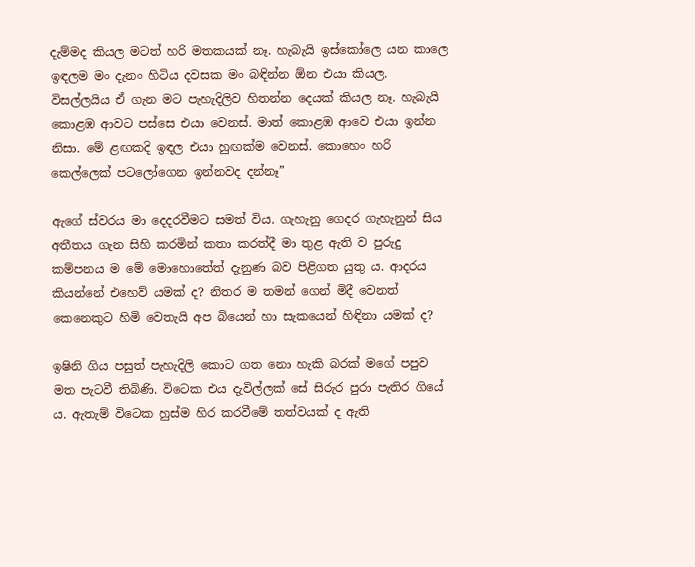දැම්මද කියල මටත් හරි මතකයක් නෑ. හැබැයි ඉස්කෝලෙ යන කාලෙ ඉඳලම මං දැනං හිටිය දවසක මං බඳින්න ඕන එයා කියල. විසල්ලයිය ඒ ගැන මට පැහැදිලිව හිතන්න දෙයක් කියල නෑ. හැබැයි කොළඹ ආවට පස්සෙ එයා වෙනස්. මාත් කොළඹ ආවෙ එයා ඉන්න නිසා. මේ ළඟකදි ඉඳල එයා හුඟක්ම වෙනස්. කොහෙං හරි කෙල්ලෙක් පටලෝගෙන ඉන්නවද දන්නෑ”

ඇගේ ස්වරය මා දෙදරවීමට සමත් විය. ගැහැනු ගෙදර ගැහැනුන් සිය අතීතය ගැන සිහි කරමින් කතා කරත්දී මා තුළ ඇති ව පුරුදු කම්පනය ම මේ මොහොතේත් දැනුණ බව පිළිගත යුතු ය. ආදරය කියන්නේ එහෙව් යමක් ද? නිතර ම තමන් ගෙන් මිදී වෙනත් කෙනෙකුට හිමි වෙතැයි අප බියෙන් හා සැකයෙන් හිඳිනා යමක් ද?

ඉෂිනි ගිය පසුත් පැහැදිලි කොට ගත නො හැකි බරක් මගේ පපුව මත පැටවී තිබිණි. විටෙක එය දැවිල්ලක් සේ සිරුර පුරා පැතිර ගියේ ය. ඇතැම් විටෙක හුස්ම හිර කරවීමේ තත්වයක් ද ඇති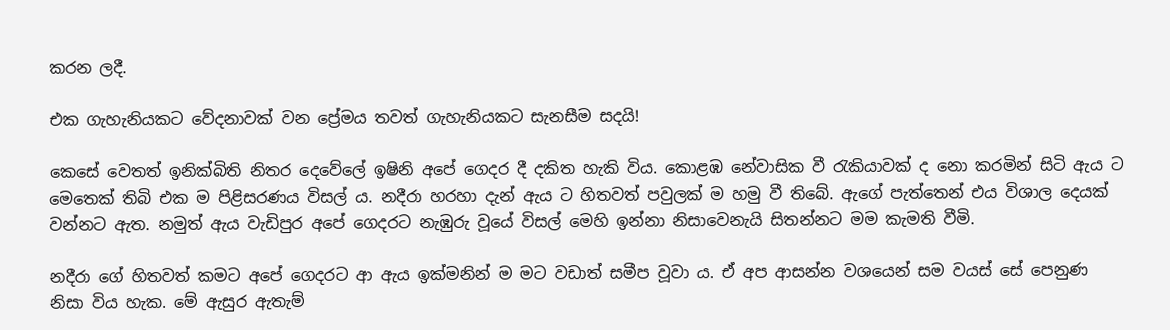කරන ලදී.

එක ගැහැනියකට වේදනාවක් වන ප්‍රේමය තවත් ගැහැනියකට සැනසීම සදයි!

කෙසේ වෙතත් ඉනික්බිති නිතර දෙවේලේ ඉෂිනි අපේ ගෙදර දී දකිත හැකි විය. කොළඹ නේවාසික වී රැකියාවක් ද නො කරමින් සිටි ඇය ට මෙතෙක් තිබි එක ම පිළිසරණය විසල් ය. නදීරා හරහා දැන් ඇය ට හිතවත් පවුලක් ම හමු වී තිබේ. ඇගේ පැත්තෙන් එය විශාල දෙයක් වන්නට ඇත. නමුත් ඇය වැඩිපුර අපේ ගෙදරට නැඹුරු වූයේ විසල් මෙහි ඉන්නා නිසාවෙනැයි සිතන්නට මම කැමති වීමි.

නදීරා ගේ හිතවත් කමට අපේ ගෙදරට ආ ඇය ඉක්මනින් ම මට වඩාත් සමීප වූවා ය. ඒ අප ආසන්න වශයෙන් සම වයස් සේ පෙනුණ නිසා විය හැක. මේ ඇසුර ඇතැම්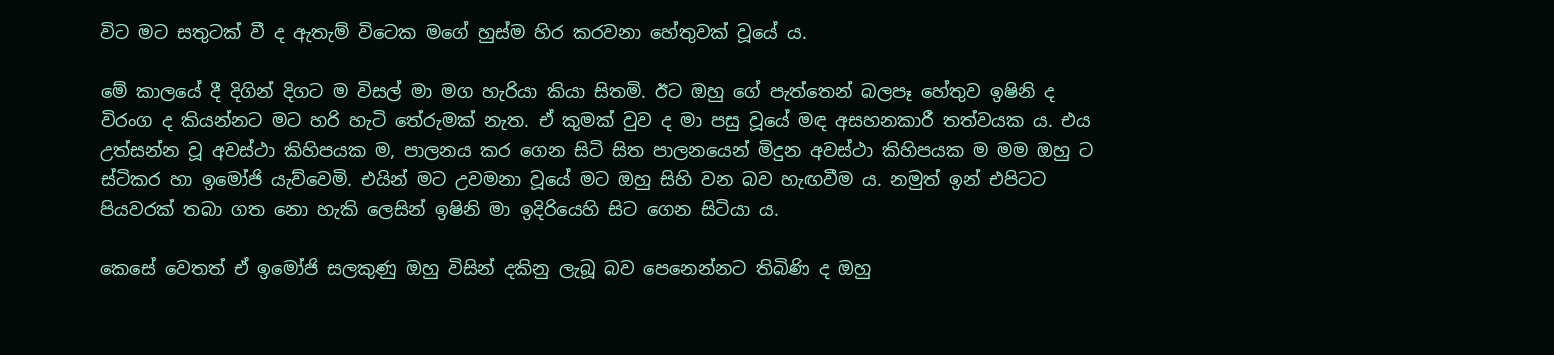විට මට සතුටක් වී ද ඇතැම් විටෙක මගේ හුස්ම හිර කරවනා හේතුවක් වූයේ ය.

මේ කාලයේ දී දිගින් දිගට ම විසල් මා මග හැරියා කියා සිතමි. ඊට ඔහු ගේ පැත්තෙන් බලපෑ හේතුව ඉෂිනි ද විරංග ද කියන්නට මට හරි හැටි තේරුමක් නැත. ඒ කුමක් වුව ද මා පසු වූයේ මඳ අසහනකාරී තත්වයක ය. එය උත්සන්න වූ අවස්ථා කිහිපයක ම, පාලනය කර ගෙන සිටි සිත පාලනයෙන් මිදුන අවස්ථා කිහිපයක ම මම ඔහු ට ස්ටිකර හා ඉමෝජි යැව්වෙමි. එයින් මට උවමනා වූයේ මට ඔහු සිහි වන බව හැඟවීම ය. නමුත් ඉන් එපිටට පියවරක් තබා ගත නො හැකි ලෙසින් ඉෂිනි මා ඉදිරියෙහි සිට ගෙන සිටියා ය.

කෙසේ වෙතත් ඒ ඉමෝජි සලකුණු ඔහු විසින් දකිනු ලැබූ බව පෙනෙන්නට තිබිණි ද ඔහු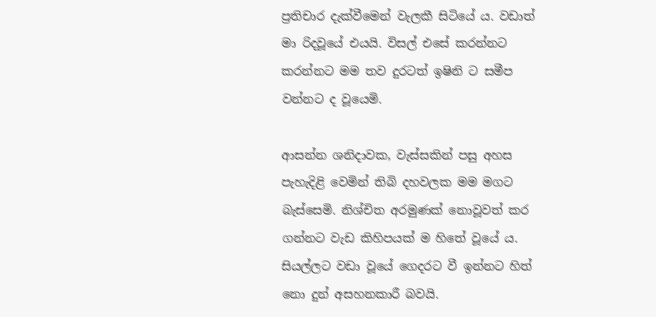ප්‍රතිචාර දැක්වීමෙන් වැලකී සිටියේ ය. වඩාත් මා රිදවූයේ එයයි. විසල් එසේ කරන්නට කරන්නට මම තව දුරටත් ඉෂිනි ට සමීප වන්නට ද වූයෙමි.

ආසන්න ශනිදාවක, වැස්සකින් පසු අහස පැහැදිළි වෙමින් තිබි දහවලක මම මගට බැස්සෙමි. නිශ්චිත අරමුණක් නොවූවත් කර ගන්නට වැඩ කිහිපයක් ම හිතේ වූයේ ය. සියල්ලට වඩා වූයේ ගෙදරට වී ඉන්නට හිත් නො දුන් අසහනකාරී බවයි.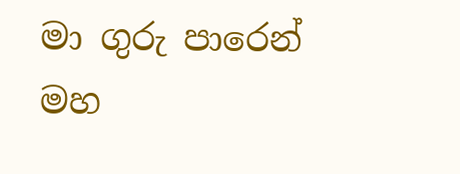මා ගුරු පාරෙන් මහ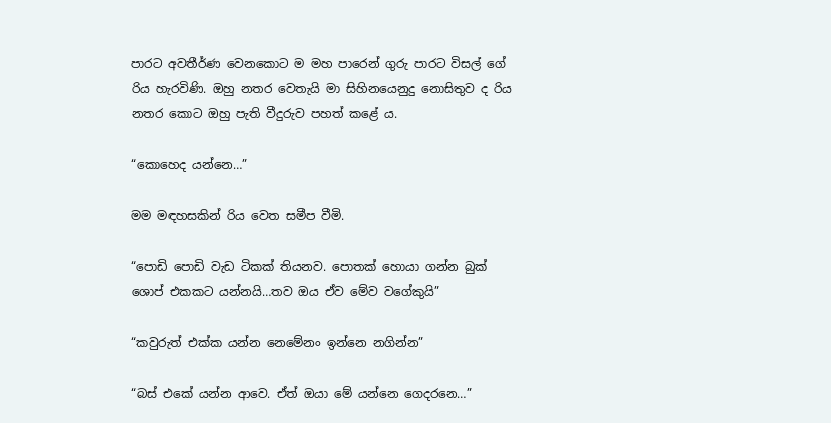පාරට අවතීර්ණ වෙනකොට ම මහ පාරෙන් ගුරු පාරට විසල් ගේ රිය හැරවිණි. ඔහු නතර වෙතැයි මා සිහිනයෙනුදු නොසිතුව ද රිය නතර කොට ඔහු පැති වීදුරුව පහත් කළේ ය.

“කොහෙද යන්නෙ…”

මම මඳහසකින් රිය වෙත සමීප වීමි.

“පොඩි පොඩි වැඩ ටිකක් තියනව. පොතක් හොයා ගන්න බුක් ශොප් එකකට යන්නයි…තව ඔය ඒව මේව වගේකුයි”

“කවුරුත් එක්ක යන්න නෙමේනං ඉන්නෙ නගින්න”

“බස් එකේ යන්න ආවෙ. ඒත් ඔයා මේ යන්නෙ ගෙදරනෙ…”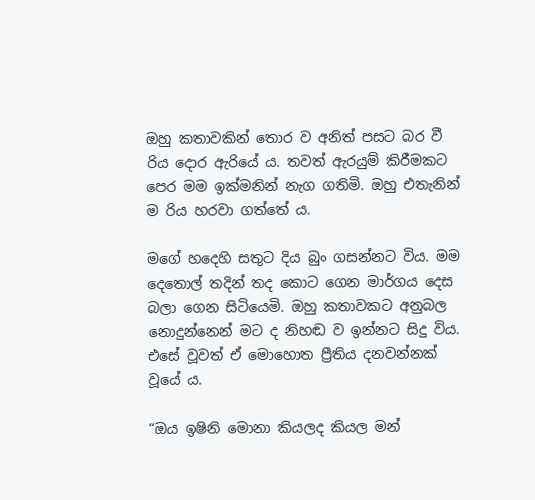ඔහු කතාවකින් තොර ව අනිත් පසට බර වී රිය දොර ඇරියේ ය. තවත් ඇරයුම් කිරීමකට පෙර මම ඉක්මනින් නැග ගතිමි. ඔහු එතැනින් ම රිය හරවා ගත්තේ ය.

මගේ හදෙහි සතුට දිය බුං ගසන්නට විය. මම දෙතොල් තදින් තද කොට ගෙන මාර්ගය දෙස බලා ගෙන සිටියෙමි. ඔහු කතාවකට අනුබල නොදුන්නෙන් මට ද නිහඬ ව ඉන්නට සිදු විය. එසේ වූවත් ඒ මොහොත ප්‍රීතිය දනවන්නක් වූයේ ය.

“ඔය ඉෂිනි මොනා කියලද කියල මන්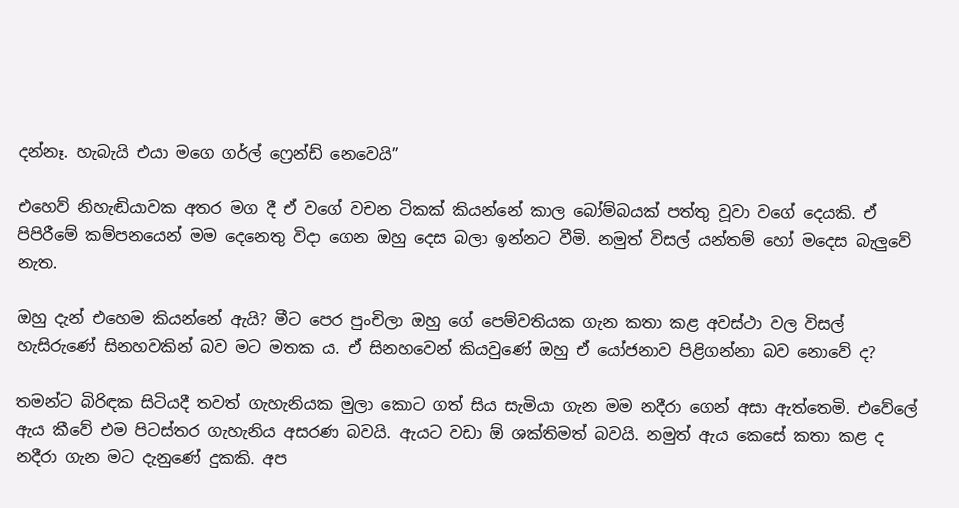දන්නෑ. හැබැයි එයා මගෙ ගර්ල් ෆ්‍රෙන්ඩ් නෙවෙයි”

එහෙව් නිහැඬියාවක අතර මග දී ඒ වගේ වචන ටිකක් කියන්නේ කාල බෝම්බයක් පත්තු වූවා වගේ දෙයකි. ඒ පිපිරීමේ කම්පනයෙන් මම දෙනෙතු විදා ගෙන ඔහු දෙස බලා ඉන්නට වීමි. නමුත් විසල් යන්තම් හෝ මදෙස බැලුවේ නැත.

ඔහු දැන් එහෙම කියන්නේ ඇයි? මීට පෙර පුංචිලා ඔහු ගේ පෙම්වතියක ගැන කතා කළ අවස්ථා වල විසල් හැසිරුණේ සිනහවකින් බව මට මතක ය. ඒ සිනහවෙන් කියවුණේ ඔහු ඒ යෝජනාව පිළිගන්නා බව නොවේ ද?

තමන්ට බිරිඳක සිටියදී තවත් ගැහැනියක මුලා කොට ගත් සිය සැමියා ගැන මම නදීරා ගෙන් අසා ඇත්තෙමි. එවේලේ ඇය කීවේ එම පිටස්තර ගැහැනිය අසරණ බවයි. ඇයට වඩා ඕ ශක්තිමත් බවයි. නමුත් ඇය කෙසේ කතා කළ ද නදීරා ගැන මට දැනුණේ දුකකි. අප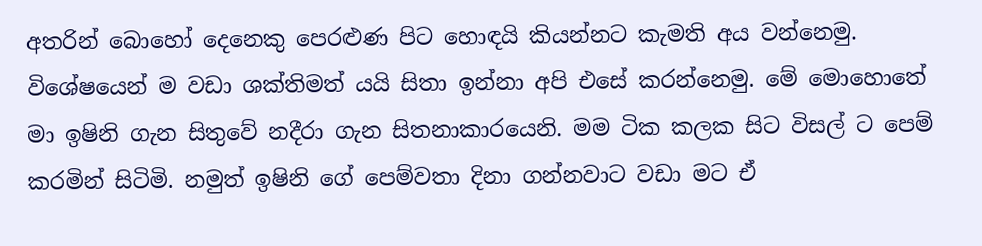අතරින් බොහෝ දෙනෙකු පෙරළුණ පිට හොඳයි කියන්නට කැමති අය වන්නෙමු. විශේෂයෙන් ම වඩා ශක්තිමත් යයි සිතා ඉන්නා අපි එසේ කරන්නෙමු. මේ මොහොතේ මා ඉෂිනි ගැන සිතුවේ නදීරා ගැන සිතනාකාරයෙනි. මම ටික කලක සිට විසල් ට පෙම් කරමින් සිටිමි. නමුත් ඉෂිනි ගේ පෙම්වතා දිනා ගන්නවාට වඩා මට ඒ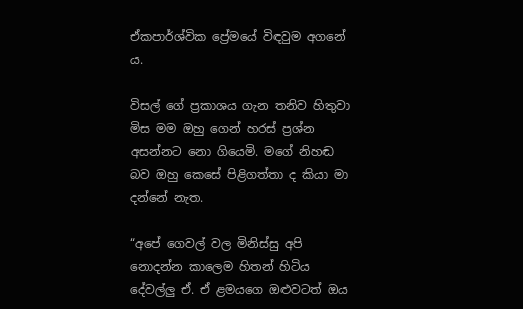ඒකපාර්ශ්වික ප්‍රේමයේ විඳවුම අගනේ ය.

විසල් ගේ ප්‍රකාශය ගැන තනිව හිතුවා මිස මම ඔහු ගෙන් හරස් ප්‍රශ්න අසන්නට නො ගියෙමි. මගේ නිහඬ බව ඔහු කෙසේ පිළිගත්තා ද කියා මා දන්නේ නැත.

“අපේ ගෙවල් වල මිනිස්සු අපි නොදන්න කාලෙම හිතන් හිටිය දේවල්ලු ඒ. ඒ ළමයගෙ ඔළුවටත් ඔය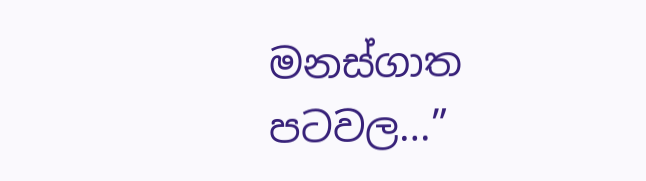මනස්ගාත පටවල…”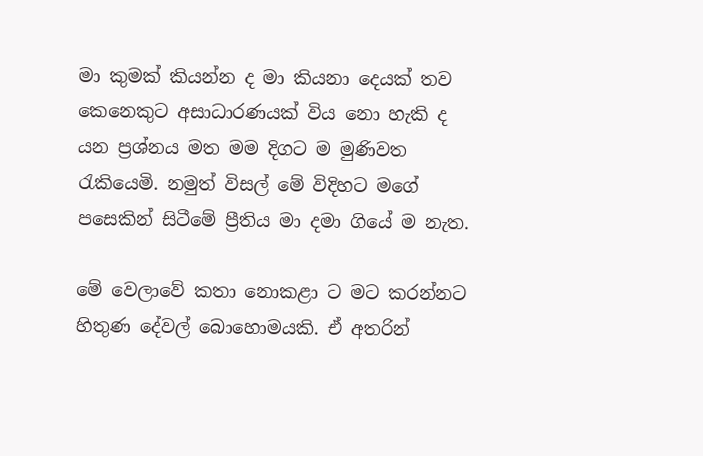මා කුමක් කියන්න ද මා කියනා දෙයක් තව කෙනෙකුට අසාධාරණයක් විය නො හැකි ද යන ප්‍රශ්නය මත මම දිගට ම මුණිවත රැකියෙමි. නමුත් විසල් මේ විදිහට මගේ පසෙකින් සිටීමේ ප්‍රීතිය මා දමා ගියේ ම නැත.

මේ වෙලාවේ කතා නොකළා ට මට කරන්නට හිතුණ දේවල් බොහොමයකි. ඒ අතරින්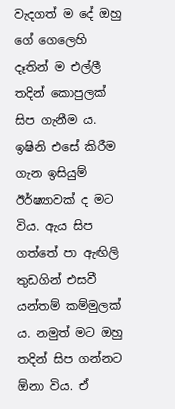වැදගත් ම දේ ඔහු ගේ ගෙලෙහි දෑතින් ම එල්ලී තදින් කොපුලක් සිප ගැනීම ය. ඉෂිනි එසේ කිරීම ගැන ඉසියුම් ඊර්ෂ්‍යාවක් ද මට විය. ඇය සිප ගත්තේ පා ඇඟිලි තුඩගින් එසවී යන්තම් කම්මුලක් ය. නමුත් මට ඔහු තදින් සිප ගන්නට ඕනා විය. ඒ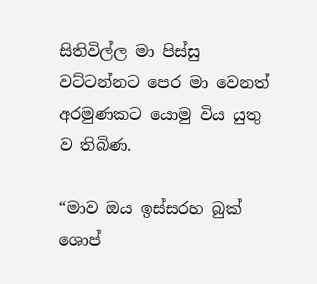සිතිවිල්ල මා පිස්සු වට්ටන්නට පෙර මා වෙනත් අරමුණකට යොමු විය යුතු ව තිබිණ.

“මාව ඔය ඉස්සරහ බුක් ශොප්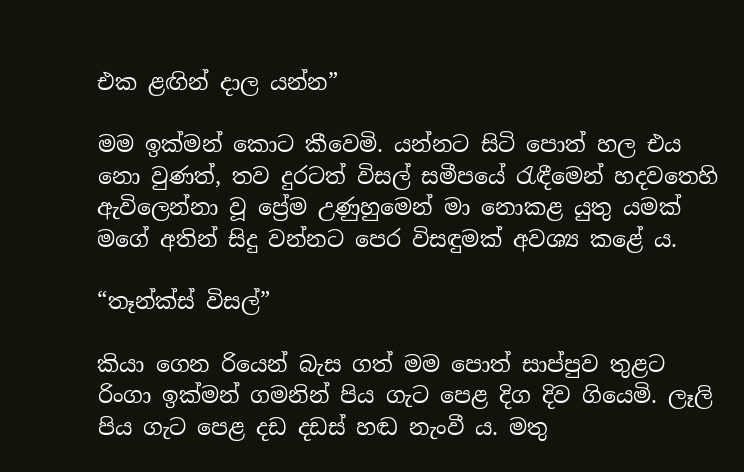එක ළඟින් දාල යන්න”

මම ඉක්මන් කොට කීවෙමි. යන්නට සිටි පොත් හල එය නො වුණත්, තව දුරටත් විසල් සමීපයේ රැඳීමෙන් හදවතෙහි ඇවිලෙන්නා වූ ප්‍රේම උණුහුමෙන් මා නොකළ යුතු යමක් මගේ අතින් සිදු වන්නට පෙර විසඳුමක් අවශ්‍ය කළේ ය.

“තෑන්ක්ස් විසල්”

කියා ගෙන රියෙන් බැස ගත් මම පොත් සාප්පුව තුළට රිංගා ඉක්මන් ගමනින් පිය ගැට පෙළ දිග දිව ගියෙමි. ලෑලි පිය ගැට පෙළ දඩ දඩස් හඬ නැංවී ය. මතු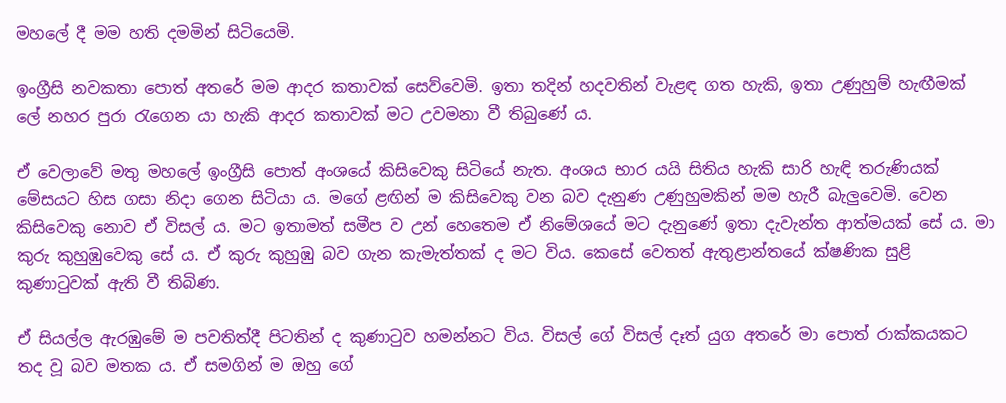මහලේ දී මම හති දමමින් සිටියෙමි.

ඉංග්‍රීසි නවකතා පොත් අතරේ මම ආදර කතාවක් සෙව්වෙමි. ඉතා තදින් හදවතින් වැළඳ ගත හැකි, ඉතා උණුහුම් හැඟීමක් ලේ නහර පුරා රැගෙන යා හැකි ආදර කතාවක් මට උවමනා වී තිබුණේ ය.

ඒ වෙලාවේ මතු මහලේ ඉංග්‍රීසි පොත් අංශයේ කිසිවෙකු සිටියේ නැත. අංශය භාර යයි සිතිය හැකි සාරි හැඳි තරුණියක් මේසයට හිස ගසා නිදා ගෙන සිටියා ය. මගේ ළඟින් ම කිසිවෙකු වන බව දැනුණ උණුහුමකින් මම හැරී බැලුවෙමි. වෙන කිසිවෙකු නොව ඒ විසල් ය. මට ඉතාමත් සමීප ව උන් හෙතෙම ඒ නිමේශයේ මට දැනුණේ ඉතා දැවැන්ත ආත්මයක් සේ ය. මා කුරු කුහුඹුවෙකු සේ ය. ඒ කුරු කුහුඹු බව ගැන කැමැත්තක් ද මට විය. කෙසේ වෙතත් ඇතුළාන්තයේ ක්ෂණික සුළි කුණාටුවක් ඇති වී තිබිණ.

ඒ සියල්ල ඇරඹුමේ ම පවතිත්දී පිටතින් ද කුණාටුව හමන්නට විය. විසල් ගේ විසල් දෑත් යුග අතරේ මා පොත් රාක්කයකට තද වූ බව මතක ය. ඒ සමගින් ම ඔහු ගේ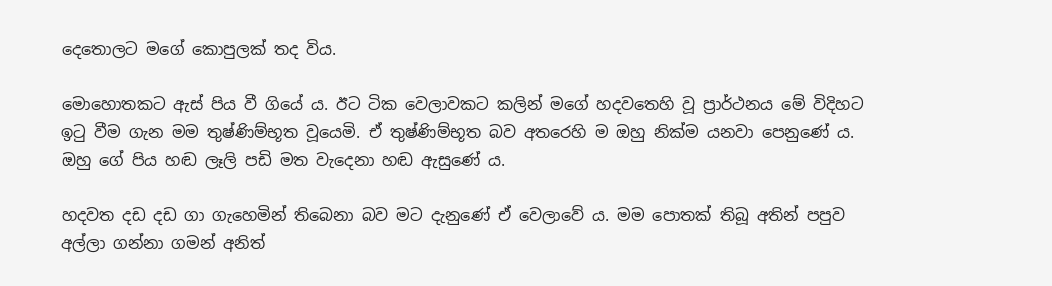දෙතොලට මගේ කොපුලක් තද විය.

මොහොතකට ඇස් පිය වී ගියේ ය. ඊට ටික වෙලාවකට කලින් මගේ හදවතෙහි වූ ප්‍රාර්ථනය මේ විදිහට ඉටු වීම ගැන මම තුෂ්ණිම්භූත වූයෙමි. ඒ තුෂ්ණිම්භූත බව අතරෙහි ම ඔහු නික්ම යනවා පෙනුණේ ය. ඔහු ගේ පිය හඬ ලෑලි පඩි මත වැදෙනා හඬ ඇසුණේ ය.

හදවත දඩ දඩ ගා ගැහෙමින් තිබෙනා බව මට දැනුණේ ඒ වෙලාවේ ය. මම පොතක් තිබූ අතින් පපුව අල්ලා ගන්නා ගමන් අනිත්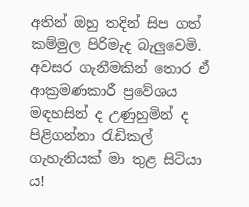අතින් ඔහු තදින් සිප ගත් කම්මුල පිරිමැද බැලුවෙමි. අවසර ගැනීමකින් තොර ඒ ආක්‍රමණකාරී ප්‍රවේශය මඳහසින් ද උණුහුමින් ද පිළිගන්නා රැඩිකල් ගැහැනියක් මා තුළ සිටියා ය!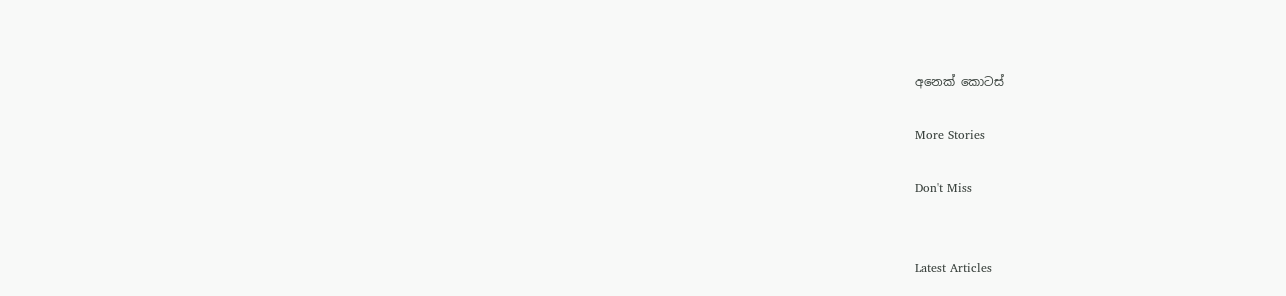අනෙක් කොටස්

More Stories

Don't Miss


Latest Articles